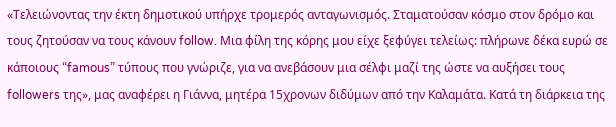«Τελειώνοντας την έκτη δημοτικού υπήρχε τρομερός ανταγωνισμός. Σταματούσαν κόσμο στον δρόμο και τους ζητούσαν να τους κάνουν follow. Μια φίλη της κόρης μου είχε ξεφύγει τελείως: πλήρωνε δέκα ευρώ σε κάποιους “famous” τύπους που γνώριζε, για να ανεβάσουν μια σέλφι μαζί της ώστε να αυξήσει τους followers της», μας αναφέρει η Γιάννα, μητέρα 15χρονων διδύμων από την Καλαμάτα. Κατά τη διάρκεια της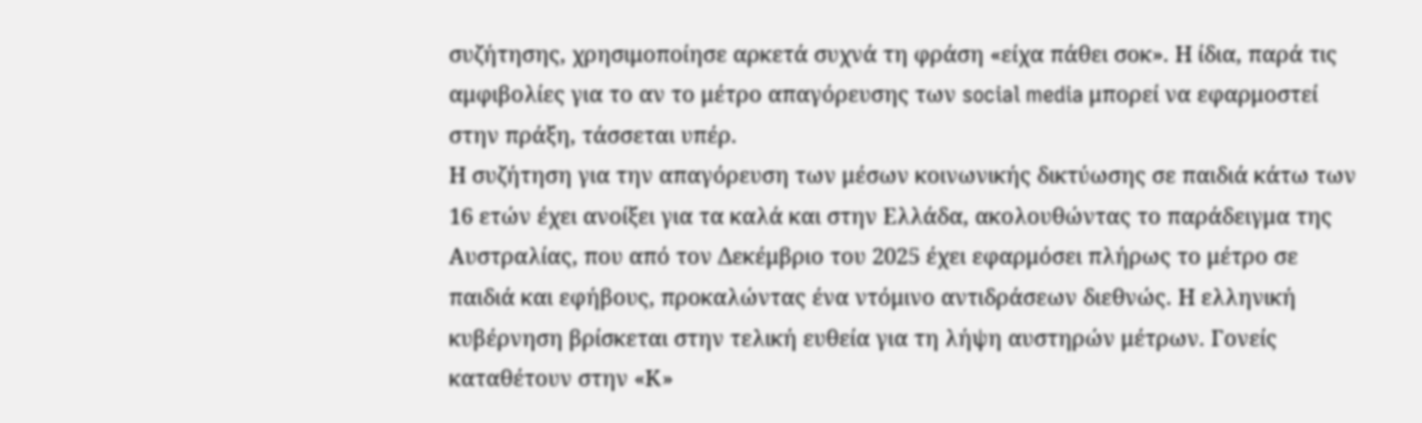συζήτησης, χρησιμοποίησε αρκετά συχνά τη φράση «είχα πάθει σοκ». Η ίδια, παρά τις αμφιβολίες για το αν το μέτρο απαγόρευσης των social media μπορεί να εφαρμοστεί στην πράξη, τάσσεται υπέρ.
Η συζήτηση για την απαγόρευση των μέσων κοινωνικής δικτύωσης σε παιδιά κάτω των 16 ετών έχει ανοίξει για τα καλά και στην Ελλάδα, ακολουθώντας το παράδειγμα της Αυστραλίας, που από τον Δεκέμβριο του 2025 έχει εφαρμόσει πλήρως το μέτρο σε παιδιά και εφήβους, προκαλώντας ένα ντόμινο αντιδράσεων διεθνώς. Η ελληνική κυβέρνηση βρίσκεται στην τελική ευθεία για τη λήψη αυστηρών μέτρων. Γονείς καταθέτουν στην «Κ»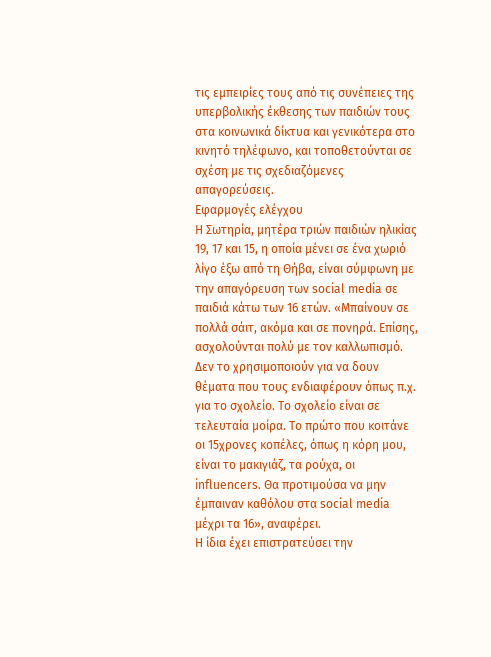τις εμπειρίες τους από τις συνέπειες της υπερβολικής έκθεσης των παιδιών τους στα κοινωνικά δίκτυα και γενικότερα στο κινητό τηλέφωνο, και τοποθετούνται σε σχέση με τις σχεδιαζόμενες απαγορεύσεις.
Εφαρμογές ελέγχου
Η Σωτηρία, μητέρα τριών παιδιών ηλικίας 19, 17 και 15, η οποία μένει σε ένα χωριό λίγο έξω από τη Θήβα, είναι σύμφωνη με την απαγόρευση των social media σε παιδιά κάτω των 16 ετών. «Μπαίνουν σε πολλά σάιτ, ακόμα και σε πονηρά. Επίσης, ασχολούνται πολύ με τον καλλωπισμό. Δεν το χρησιμοποιούν για να δουν θέματα που τους ενδιαφέρουν όπως π.χ. για το σχολείο. Το σχολείο είναι σε τελευταία μοίρα. Το πρώτο που κοιτάνε οι 15χρονες κοπέλες, όπως η κόρη μου, είναι το μακιγιάζ, τα ρούχα, οι influencers. Θα προτιμούσα να μην έμπαιναν καθόλου στα social media μέχρι τα 16», αναφέρει.
Η ίδια έχει επιστρατεύσει την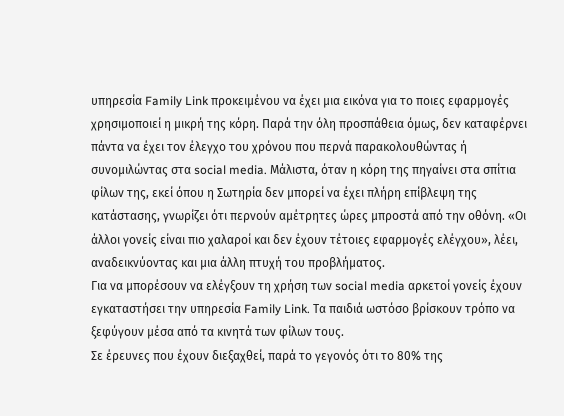υπηρεσία Family Link προκειμένου να έχει μια εικόνα για το ποιες εφαρμογές χρησιμοποιεί η μικρή της κόρη. Παρά την όλη προσπάθεια όμως, δεν καταφέρνει πάντα να έχει τον έλεγχο του χρόνου που περνά παρακολουθώντας ή συνομιλώντας στα social media. Μάλιστα, όταν η κόρη της πηγαίνει στα σπίτια φίλων της, εκεί όπου η Σωτηρία δεν μπορεί να έχει πλήρη επίβλεψη της κατάστασης, γνωρίζει ότι περνούν αμέτρητες ώρες μπροστά από την οθόνη. «Οι άλλοι γονείς είναι πιο χαλαροί και δεν έχουν τέτοιες εφαρμογές ελέγχου», λέει, αναδεικνύοντας και μια άλλη πτυχή του προβλήματος.
Για να μπορέσουν να ελέγξουν τη χρήση των social media αρκετοί γονείς έχουν εγκαταστήσει την υπηρεσία Family Link. Τα παιδιά ωστόσο βρίσκουν τρόπο να ξεφύγουν μέσα από τα κινητά των φίλων τους.
Σε έρευνες που έχουν διεξαχθεί, παρά το γεγονός ότι το 80% της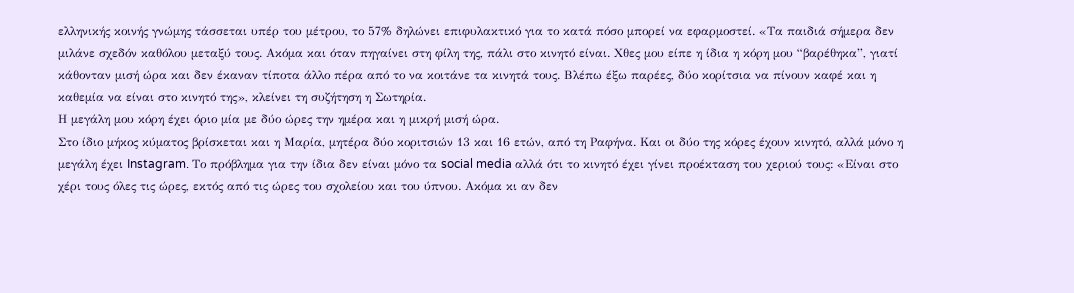ελληνικής κοινής γνώμης τάσσεται υπέρ του μέτρου, το 57% δηλώνει επιφυλακτικό για το κατά πόσο μπορεί να εφαρμοστεί. «Τα παιδιά σήμερα δεν μιλάνε σχεδόν καθόλου μεταξύ τους. Ακόμα και όταν πηγαίνει στη φίλη της, πάλι στο κινητό είναι. Χθες μου είπε η ίδια η κόρη μου “βαρέθηκα”, γιατί κάθονταν μισή ώρα και δεν έκαναν τίποτα άλλο πέρα από το να κοιτάνε τα κινητά τους. Βλέπω έξω παρέες, δύο κορίτσια να πίνουν καφέ και η καθεμία να είναι στο κινητό της», κλείνει τη συζήτηση η Σωτηρία.
Η μεγάλη μου κόρη έχει όριο μία με δύο ώρες την ημέρα και η μικρή μισή ώρα.
Στο ίδιο μήκος κύματος βρίσκεται και η Μαρία, μητέρα δύο κοριτσιών 13 και 16 ετών, από τη Ραφήνα. Και οι δύο της κόρες έχουν κινητό, αλλά μόνο η μεγάλη έχει Instagram. Το πρόβλημα για την ίδια δεν είναι μόνο τα social media αλλά ότι το κινητό έχει γίνει προέκταση του χεριού τους: «Είναι στο χέρι τους όλες τις ώρες, εκτός από τις ώρες του σχολείου και του ύπνου. Ακόμα κι αν δεν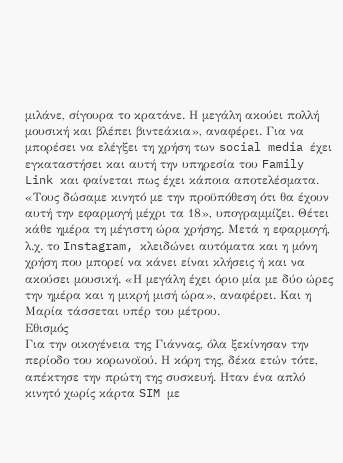μιλάνε, σίγουρα το κρατάνε. Η μεγάλη ακούει πολλή μουσική και βλέπει βιντεάκια», αναφέρει. Για να μπορέσει να ελέγξει τη χρήση των social media έχει εγκαταστήσει και αυτή την υπηρεσία του Family Link και φαίνεται πως έχει κάποια αποτελέσματα. «Τους δώσαμε κινητό με την προϋπόθεση ότι θα έχουν αυτή την εφαρμογή μέχρι τα 18», υπογραμμίζει. Θέτει κάθε ημέρα τη μέγιστη ώρα χρήσης. Μετά η εφαρμογή, λ.χ. το Instagram, κλειδώνει αυτόματα και η μόνη χρήση που μπορεί να κάνει είναι κλήσεις ή και να ακούσει μουσική. «Η μεγάλη έχει όριο μία με δύο ώρες την ημέρα και η μικρή μισή ώρα», αναφέρει. Και η Μαρία τάσσεται υπέρ του μέτρου.
Εθισμός
Για την οικογένεια της Γιάννας, όλα ξεκίνησαν την περίοδο του κορωνοϊού. Η κόρη της, δέκα ετών τότε, απέκτησε την πρώτη της συσκευή. Ηταν ένα απλό κινητό χωρίς κάρτα SIM με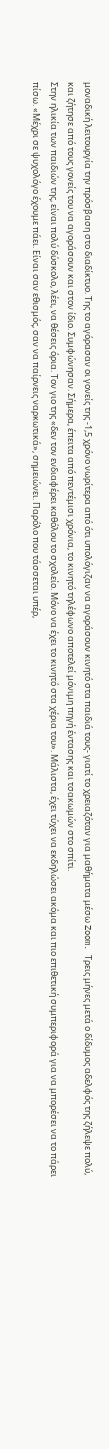μοναδική λειτουργία την πρόσβαση στο διαδίκτυο. Της το αγόρασαν οι γονείς της -1,5 χρόνο νωρίτερα από ότι υπολόγιζαν να αγοράσουν κινητό στα παιδιά τους- γιατί το χρειαζόταν για μαθήματα μέσω Zoom. Τρεις μήνες μετά ο δίδυμος αδελφός της ζήλεψε πολύ, και ζήτησε από τους γονείς του να αγοράσουν και στον ίδιο. Συμφώνησαν. Σήμερα, έπειτα από πεντέμισι χρόνια, το κινητό τηλέφωνο αποτελεί μόνιμη πηγή έντασης και τσακωμών στο σπίτι.
Στην ηλικία των παιδιών της, είναι πολύ δύσκολο, λέει, να θέσεις όρια. Τον γιο της «δεν τον ενδιαφέρει καθόλου το σχολείο. Μόνο να έχει το κινητό στα χέρια του». Μάλιστα, έχει τύχει να εκδηλώσει ακόμα και πιο επιθετική συμπεριφορά για να μπορέσει να το πάρει πίσω. «Μέχρι σε ψυχολόγο έχουμε πάει. Είναι σαν εθισμός, σαν να παίρνεις ναρκωτικά», σημειώνει. Παρόλο που τάσσεται υπέρ,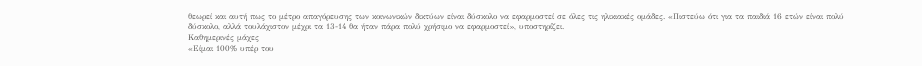θεωρεί και αυτή πως το μέτρο απαγόρευσης των κοινωνικών δικτύων είναι δύσκολο να εφαρμοστεί σε όλες τις ηλικιακές ομάδες. «Πιστεύω ότι για τα παιδιά 16 ετών είναι πολύ δύσκολο, αλλά τουλάχιστον μέχρι τα 13-14 θα ήταν πάρα πολύ χρήσιμο να εφαρμοστεί», υποστηρίζει.
Καθημερινές μάχες
«Είμαι 100% υπέρ του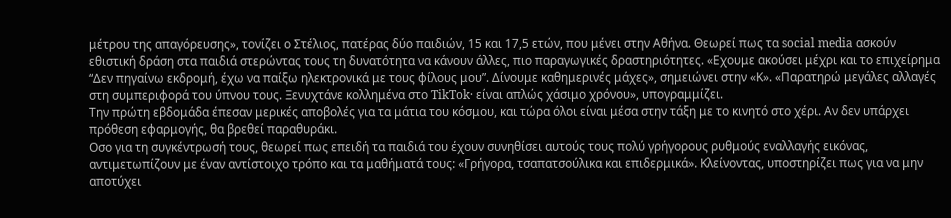μέτρου της απαγόρευσης», τονίζει ο Στέλιος, πατέρας δύο παιδιών, 15 και 17,5 ετών, που μένει στην Αθήνα. Θεωρεί πως τα social media ασκούν εθιστική δράση στα παιδιά στερώντας τους τη δυνατότητα να κάνουν άλλες, πιο παραγωγικές δραστηριότητες. «Εχουμε ακούσει μέχρι και το επιχείρημα “Δεν πηγαίνω εκδρομή, έχω να παίξω ηλεκτρονικά με τους φίλους μου”. Δίνουμε καθημερινές μάχες», σημειώνει στην «Κ». «Παρατηρώ μεγάλες αλλαγές στη συμπεριφορά του ύπνου τους. Ξενυχτάνε κολλημένα στο TikTok· είναι απλώς χάσιμο χρόνου», υπογραμμίζει.
Την πρώτη εβδομάδα έπεσαν μερικές αποβολές για τα μάτια του κόσμου, και τώρα όλοι είναι μέσα στην τάξη με το κινητό στο χέρι. Αν δεν υπάρχει πρόθεση εφαρμογής, θα βρεθεί παραθυράκι.
Οσο για τη συγκέντρωσή τους, θεωρεί πως επειδή τα παιδιά του έχουν συνηθίσει αυτούς τους πολύ γρήγορους ρυθμούς εναλλαγής εικόνας, αντιμετωπίζουν με έναν αντίστοιχο τρόπο και τα μαθήματά τους: «Γρήγορα, τσαπατσούλικα και επιδερμικά». Κλείνοντας, υποστηρίζει πως για να μην αποτύχει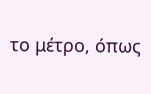το μέτρο, όπως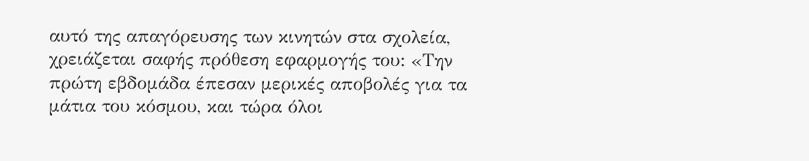αυτό της απαγόρευσης των κινητών στα σχολεία, χρειάζεται σαφής πρόθεση εφαρμογής του: «Την πρώτη εβδομάδα έπεσαν μερικές αποβολές για τα μάτια του κόσμου, και τώρα όλοι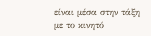είναι μέσα στην τάξη με το κινητό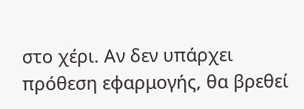στο χέρι. Αν δεν υπάρχει πρόθεση εφαρμογής, θα βρεθεί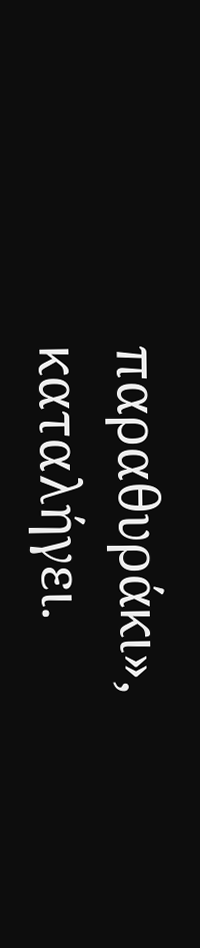παραθυράκι», καταλήγει.